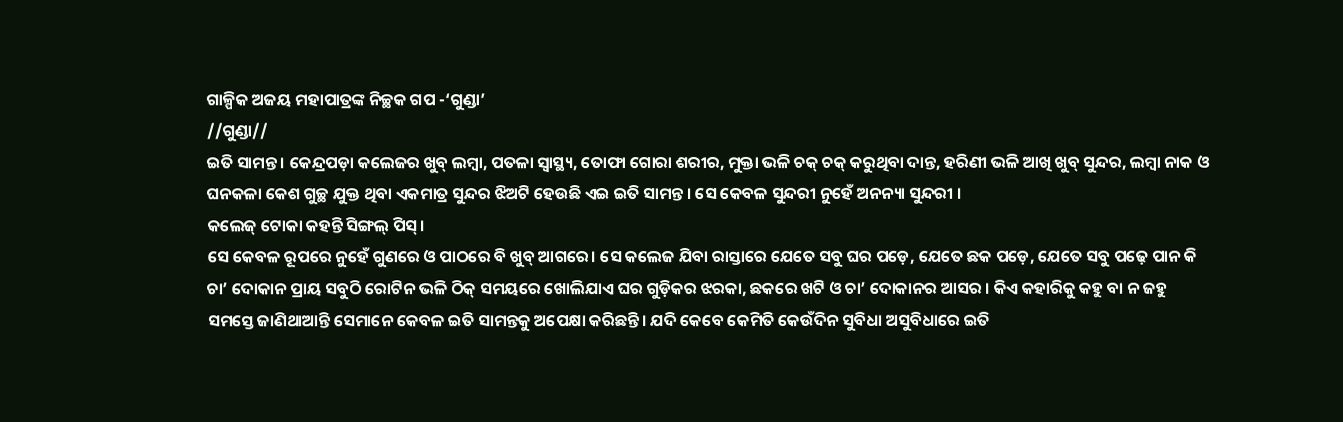ଗାଳ୍ପିକ ଅଜୟ ମହାପାତ୍ରଙ୍କ ନିଚ୍ଛକ ଗପ -‘ଗୁଣ୍ଡା’
//ଗୁଣ୍ଡା//
ଇତି ସାମନ୍ତ । କେନ୍ଦ୍ରପଡ଼ା କଲେଜର ଖୁବ୍ ଲମ୍ବା, ପତଳା ସ୍ଵାସ୍ଥ୍ୟ, ତୋଫା ଗୋରା ଶରୀର, ମୁକ୍ତା ଭଳି ଚକ୍ ଚକ୍ କରୁଥିବା ଦାନ୍ତ, ହରିଣୀ ଭଳି ଆଖି ଖୁବ୍ ସୁନ୍ଦର, ଲମ୍ବା ନାକ ଓ ଘନକଳା କେଶ ଗୁଚ୍ଛ ଯୁକ୍ତ ଥିବା ଏକମାତ୍ର ସୁନ୍ଦର ଝିଅଟି ହେଉଛି ଏଇ ଇତି ସାମନ୍ତ । ସେ କେବଳ ସୁନ୍ଦରୀ ନୁହେଁ ଅନନ୍ୟା ସୁନ୍ଦରୀ ।
କଲେଜ୍ ଟୋକା କହନ୍ତି ସିଙ୍ଗଲ୍ ପିସ୍।
ସେ କେବଳ ରୂପରେ ନୁହେଁ ଗୁଣରେ ଓ ପାଠରେ ବି ଖୁବ୍ ଆଗରେ। ସେ କଲେଜ ଯିବା ରାସ୍ତାରେ ଯେତେ ସବୁ ଘର ପଡ଼େ, ଯେତେ ଛକ ପଡ଼େ, ଯେତେ ସବୁ ପଢ଼େ ପାନ କି ଚା’ ଦୋକାନ ପ୍ରାୟ ସବୁଠି ରୋଟିନ ଭଳି ଠିକ୍ ସମୟରେ ଖୋଲିଯାଏ ଘର ଗୁଡ଼ିକର ଝରକା, ଛକରେ ଖଟି ଓ ଚା’ ଦୋକାନର ଆସର । କିଏ କହାରିକୁ କହୁ ବା ନ ଜହୁ ସମସ୍ତେ ଜାଣିଥାଆନ୍ତି ସେମାନେ କେବଳ ଇତି ସାମନ୍ତକୁ ଅପେକ୍ଷା କରିଛନ୍ତି। ଯଦି କେବେ କେମିତି କେଉଁଦିନ ସୁବିଧା ଅସୁବିଧାରେ ଇତି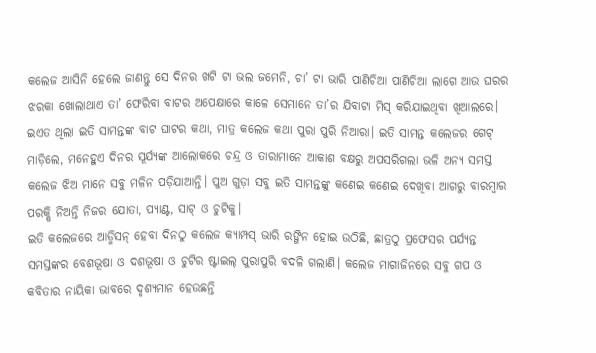କଲେଜ ଆସିନି ହେଲେ ଜାଣନ୍ତୁ ସେ ଦିନର ଖଟି ଟା ଭଲ ଜମେନି, ଚା’ ଟା ଭାରି ପାଣିଚିଆ ପାଣିଚିଆ ଲାଗେ ଆଉ ଘରର ଝରକା ଖୋଲାଥାଏ ତା’ ଫେରିବା ବାଟର ଅପେକ୍ଷାରେ କାଳେ ସେମାନେ ତା’ର ଯିବାଟା ମିସ୍ କରିଯାଇଥିବା ଖିଆଲରେ।
ଇଏତ ଥିଲା ଇତି ସାମନ୍ତଙ୍କ ବାଟ ଘାଟର କଥା, ମାତ୍ର କଲେଜ କଥା ପୁରା ପୁରି ନିଆରା। ଇତି ସାମନ୍ତ କଲେଜର ଗେଟ୍ ମାଡ଼ିଲେ, ମନେହୁଏ ଦିନର ସୂର୍ଯ୍ୟଙ୍କ ଆଲୋକରେ ଚନ୍ଦ୍ର ଓ ତାରାମାନେ ଆକାଶ ବକ୍ଷରୁ ଅପସରିଗଲା ଭଳି ଅନ୍ୟ ସମସ୍ତ କଲେଜ ଝିଅ ମାନେ ସବୁ ମଳିନ ପଡ଼ିଯାଆନ୍ତି। ପୁଅ ଗୁଡ଼ା ସବୁ ଇତି ସାମନ୍ତଙ୍କୁ କଣେଇ କଣେଇ ଦେଖିବା ଆଗରୁ ବାରମ୍ବାର ପରକ୍ଷି ନିଅନ୍ତି ନିଜର ଯୋତା, ପ୍ୟାଣ୍ଟ, ସାଟ୍ ଓ ଚୁଟିକୁ।
ଇତି କଲେଜରେ ଆଡ୍ମିସନ୍ ହେବା ଦିନଠୁ କଲେଜ କ୍ୟାମ୍ପସ୍ ଭାରି ରଙ୍ଗିନ ହୋଇ ଉଠିଛି, ଛାତ୍ରଠୁ ପ୍ରଫେସର ପର୍ଯ୍ୟନ୍ତ
ସମସ୍ତଙ୍କର ବେଶଭୂଷା ଓ ଦଶଭୂଷା ଓ ଚୁଟିର ଷ୍ଟାଇଲ୍ ପୁରାପୁରି ବଦଳି ଗଲାଣି। କଲେଜ ମାଗାଜିନରେ ସବୁ ଗପ ଓ କବିତାର ନାୟିକା ଭାବରେ ଦୃଶ୍ୟମାନ ହେଉଛନ୍ତି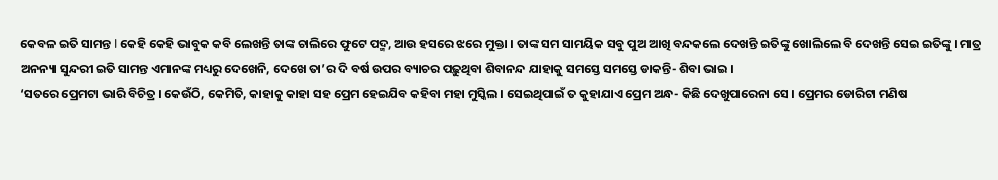କେବଳ ଇତି ସାମନ୍ତ I କେହି କେହି ଭାବୁକ କବି ଲେଖନ୍ତି ତାଙ୍କ ଚାଲିରେ ଫୁଟେ ପଦ୍ମ, ଆଉ ହସରେ ଝରେ ମୁକ୍ତା । ତାଙ୍କ ସମ ସାମୟିକ ସବୁ ପୁଅ ଆଖି ବନ୍ଦକଲେ ଦେଖନ୍ତି ଇତିଙ୍କୁ ଖୋଲିଲେ ବି ଦେଖନ୍ତି ସେଇ ଇତିଙ୍କୁ । ମାତ୍ର ଅନନ୍ୟା ସୁନ୍ଦରୀ ଇତି ସାମନ୍ତ ଏମାନଙ୍କ ମଧ୍ୟରୁ ଦେଖେନି, ଦେଖେ ତା’ର ଦି ବର୍ଷ ଉପର ବ୍ୟାଚର ପଢ଼ୁଥିବା ଶିବାନନ୍ଦ ଯାହାକୁ ସମସ୍ତେ ସମସ୍ତେ ଡାକନ୍ତି- ଶିବା ଭାଇ ।
‘ସତରେ ପ୍ରେମଟା ଭାରି ବିଚିତ୍ର । କେଉଁଠି, କେମିତି, କାହାକୁ କାହା ସହ ପ୍ରେମ ହେଇଯିବ କହିବା ମହା ମୁସ୍କିଲ । ସେଇଥିପାଇଁ ତ କୁହାଯାଏ ପ୍ରେମ ଅନ୍ଧ- କିଛି ଦେଖୁପାରେନା ସେ । ପ୍ରେମର ଡୋରିଟା ମଣିଷ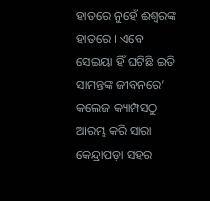ହାତରେ ନୁହେଁ ଈଶ୍ଵରଙ୍କ ହାତରେ । ଏବେ ସେଇୟା ହିଁ ଘଟିଛି ଇତି ସାମନ୍ତଙ୍କ ଜୀବନରେ’
କଲେଜ କ୍ୟାମ୍ପସଠୁ ଆରମ୍ଭ କରି ସାରା କେନ୍ଦ୍ରାପଡ଼ା ସହର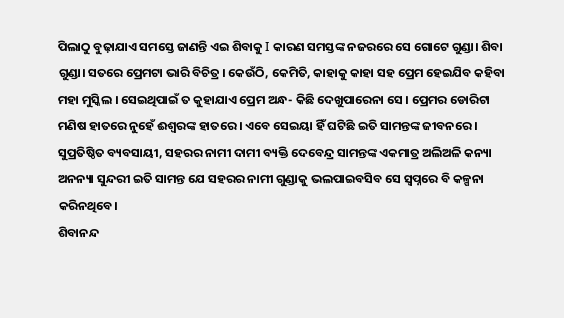ପିଲାଠୁ ବୁଢ଼ାଯାଏ ସମସ୍ତେ ଜାଣନ୍ତି ଏଇ ଶିବାକୁ I କାରଣ ସମସ୍ତଙ୍କ ନଜରରେ ସେ ଗୋଟେ ଗୁଣ୍ଡା। ଶିବା ଗୁଣ୍ଡା। ସତରେ ପ୍ରେମଟା ଭାରି ବିଚିତ୍ର । କେଉଁଠି, କେମିତି, କାହାକୁ କାହା ସହ ପ୍ରେମ ହେଇଯିବ କହିବା ମହା ମୁସ୍କିଲ । ସେଇଥିପାଇଁ ତ କୁହାଯାଏ ପ୍ରେମ ଅନ୍ଧ- କିଛି ଦେଖୁପାରେନା ସେ । ପ୍ରେମର ଡୋରିଟା ମଣିଷ ହାତରେ ନୁହେଁ ଈଶ୍ଵରଙ୍କ ହାତରେ । ଏବେ ସେଇୟା ହିଁ ଘଟିଛି ଇତି ସାମନ୍ତଙ୍କ ଜୀବନରେ । ସୁପ୍ରତିଷ୍ଠିତ ବ୍ୟବସାୟୀ, ସହରର ନାମୀ ଦାମୀ ବ୍ୟକ୍ତି ଦେବେନ୍ଦ୍ର ସାମନ୍ତଙ୍କ ଏକମାତ୍ର ଅଲିଅଳି କନ୍ୟା ଅନନ୍ୟା ସୁନ୍ଦରୀ ଇତି ସାମନ୍ତ ଯେ ସହରର ନାମୀ ଗୁଣ୍ଡାକୁ ଭଲପାଇବସିବ ସେ ସ୍ୱପ୍ନରେ ବି କଳ୍ପନା କରିନଥିବେ।
ଶିବାନନ୍ଦ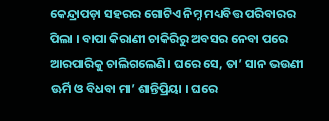କେନ୍ଦ୍ରାପଡ଼ା ସହରର ଗୋଟିଏ ନିମ୍ନ ମଧ୍ୟବିତ୍ତ ପରିବାରର ପିଲା । ବାପା କିରାଣୀ ଚାକିରିରୁ ଅବସର ନେବା ପରେ ଆରପାରିକୁ ଚାଲିଗଲେଣି। ଘରେ ସେ, ତା’ ସାନ ଭଉଣୀ ଊର୍ମି ଓ ବିଧବା ମା’ ଶାନ୍ତିପ୍ରିୟା । ଘରେ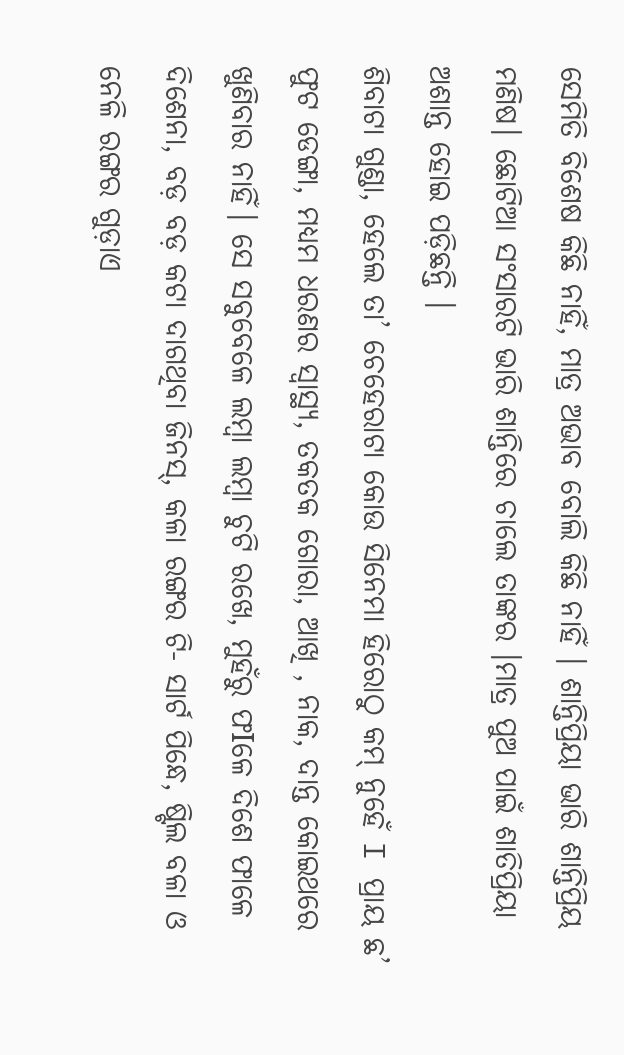ସେମିତି ବିଶେଷ କିଛି ନାହିଁ, ମାତ୍ର ଅଭାବ ବୋଲି କିଛି ନାହିଁ । ଶାନ୍ତିପ୍ରିୟା ଭାରି ଶାନ୍ତିପ୍ରିୟ ମଣିଷ। ଛୋଟିଆ ସଂସାରଟି ଭାରି ଶାନ୍ତିରେ ଚାଲେ ତାଙ୍କର ।ମାତ୍ର ପୁଅ ପାଇଁ ଶାତିପ୍ରିୟା ଅଶାନ୍ତ ହୋଇ ପଡ଼ିଛନ୍ତି ।
ଶିବାଟା ଗୁଣ୍ଡା, ହେଲେ ତା’ ଚେହେରାଟା କୋଉ ସିନେମା ହିରୋଠୁ କମ୍ ନୁହେଁ I ପ୍ରାୟ ଛ’ ଫୁଟ ଡେଙ୍ଗା, ମଧ୍ୟମ ଧରଣର ସ୍ୱାସ୍ଥ୍ୟ, ତକତକ ଗୋରା, ଆଖି , ନାକ, ଦାନ୍ତ କୋଇଥରେ ଖୁଣିବାର ନାହିଁ। ସେ ସବୁବେଳେ ଲମ୍ବା ଲମ୍ବା ଚୁଟି ରଖେ, ମୁହଁରୁ ଫIଳେ ଦିଶେ ଫାଳେ ଦିଶେନା, ବଡ଼ ବଡ଼ କଟା ଦାଗଥିବା ଜିନସ୍, କଳା ରଙ୍ଗର ଟି- ସାର୍ଟ ପିନ୍ଧେ, ଷ୍ଟିଲ ବଳା ଓ ନେଳି ରଙ୍ଗର ଗୁଡ଼ାଏ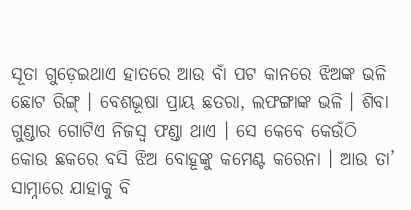ସୂତା ଗୁଡ଼େଇଥାଏ ହାତରେ ଆଉ ବାଁ ପଟ କାନରେ ଝିଅଙ୍କ ଭଳି ଛୋଟ ରିଙ୍ଗ୍ । ବେଶଭୂଷା ପ୍ରାୟ ଛତରା, ଲଫଙ୍ଗାଙ୍କ ଭଳି । ଶିବା ଗୁଣ୍ଡାର ଗୋଟିଏ ନିଜସ୍ୱ ଫଣ୍ଡା ଥାଏ । ସେ କେବେ କେଉଁଠି କୋଉ ଛକରେ ବସି ଝିଅ ବୋହୂଙ୍କୁ କମେଣ୍ଟ କରେନା । ଆଉ ତା’ ସାମ୍ନାରେ ଯାହାକୁ ବି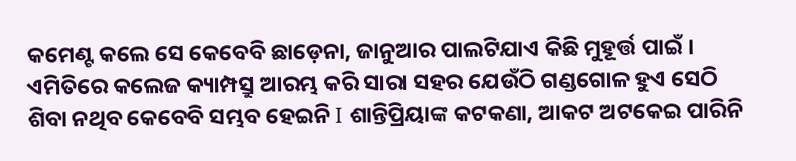କମେଣ୍ଟ କଲେ ସେ କେବେବି ଛାଡ଼େନା, ଜାନୁଆର ପାଲଟିଯାଏ କିଛି ମୁହୂର୍ତ୍ତ ପାଇଁ । ଏମିତିରେ କଲେଜ କ୍ୟାମ୍ପସ୍ରୁ ଆରମ୍ଭ କରି ସାରା ସହର ଯେଉଁଠି ଗଣ୍ଡଗୋଳ ହୁଏ ସେଠି ଶିବା ନଥିବ କେବେବି ସମ୍ଭବ ହେଇନି I ଶାନ୍ତିପ୍ରିୟାଙ୍କ କଟକଣା, ଆକଟ ଅଟକେଇ ପାରିନି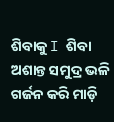ଶିବାକୁ I ଶିବା ଅଶାନ୍ତ ସମୁଦ୍ର ଭଳି ଗର୍ଜନ କରି ମାଡ଼ି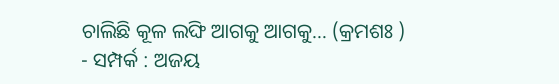ଚାଲିଛି କୂଳ ଲଙ୍ଘି ଆଗକୁ ଆଗକୁ… (କ୍ରମଶଃ )
- ସମ୍ପର୍କ : ଅଜୟ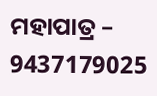ମହାପାତ୍ର – 9437179025